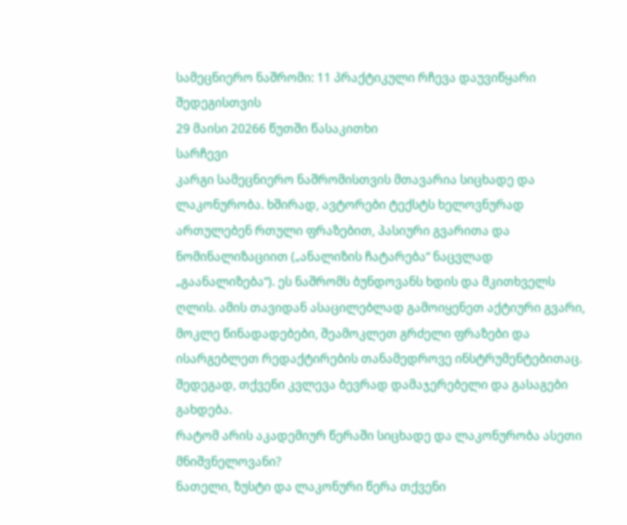სამეცნიერო ნაშრომი: 11 პრაქტიკული რჩევა დაუვიწყარი შედეგისთვის
29 მაისი 20266 წუთში წასაკითხი
სარჩევი
კარგი სამეცნიერო ნაშრომისთვის მთავარია სიცხადე და ლაკონურობა. ხშირად, ავტორები ტექსტს ხელოვნურად ართულებენ რთული ფრაზებით, პასიური გვარითა და ნომინალიზაციით („ანალიზის ჩატარება“ ნაცვლად „გაანალიზება“). ეს ნაშრომს ბუნდოვანს ხდის და მკითხველს ღლის. ამის თავიდან ასაცილებლად გამოიყენეთ აქტიური გვარი, მოკლე წინადადებები, შეამოკლეთ გრძელი ფრაზები და ისარგებლეთ რედაქტირების თანამედროვე ინსტრუმენტებითაც. შედეგად, თქვენი კვლევა ბევრად დამაჯერებელი და გასაგები გახდება.
რატომ არის აკადემიურ წერაში სიცხადე და ლაკონურობა ასეთი მნიშვნელოვანი?
ნათელი, ზუსტი და ლაკონური წერა თქვენი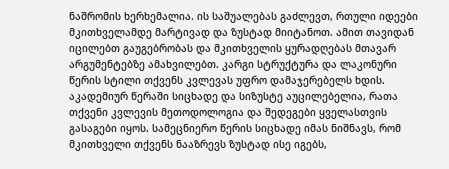ნაშრომის ხერხემალია. ის საშუალებას გაძლევთ, რთული იდეები მკითხველამდე მარტივად და ზუსტად მიიტანოთ. ამით თავიდან იცილებთ გაუგებრობას და მკითხველის ყურადღებას მთავარ არგუმენტებზე ამახვილებთ. კარგი სტრუქტურა და ლაკონური წერის სტილი თქვენს კვლევას უფრო დამაჯერებელს ხდის.
აკადემიურ წერაში სიცხადე და სიზუსტე აუცილებელია, რათა თქვენი კვლევის მეთოდოლოგია და შედეგები ყველასთვის გასაგები იყოს. სამეცნიერო წერის სიცხადე იმას ნიშნავს, რომ მკითხველი თქვენს ნააზრევს ზუსტად ისე იგებს,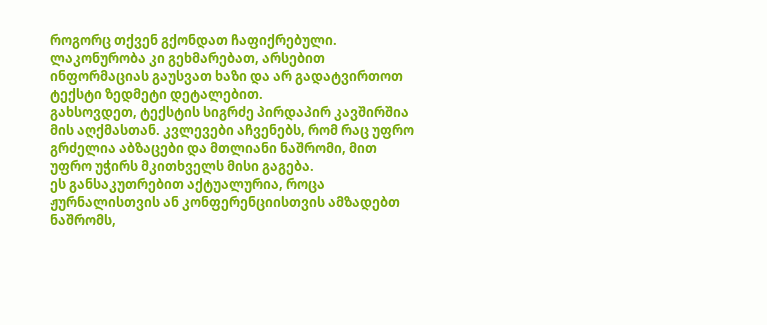როგორც თქვენ გქონდათ ჩაფიქრებული. ლაკონურობა კი გეხმარებათ, არსებით ინფორმაციას გაუსვათ ხაზი და არ გადატვირთოთ ტექსტი ზედმეტი დეტალებით.
გახსოვდეთ, ტექსტის სიგრძე პირდაპირ კავშირშია მის აღქმასთან. კვლევები აჩვენებს, რომ რაც უფრო გრძელია აბზაცები და მთლიანი ნაშრომი, მით უფრო უჭირს მკითხველს მისი გაგება.
ეს განსაკუთრებით აქტუალურია, როცა ჟურნალისთვის ან კონფერენციისთვის ამზადებთ ნაშრომს,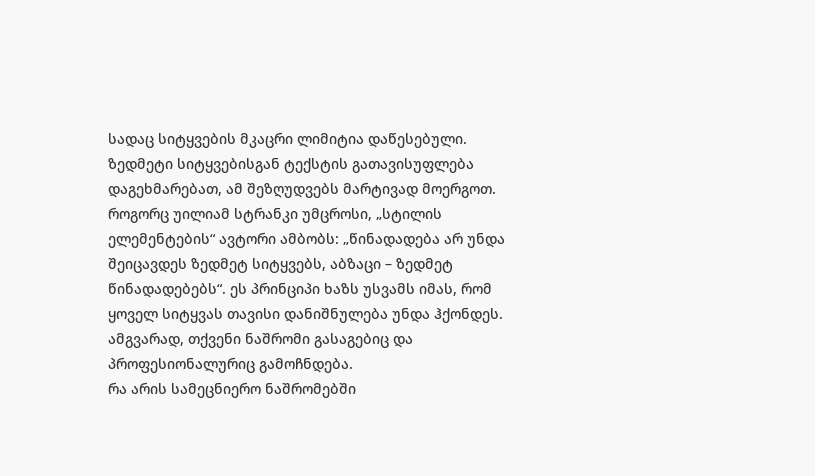სადაც სიტყვების მკაცრი ლიმიტია დაწესებული. ზედმეტი სიტყვებისგან ტექსტის გათავისუფლება დაგეხმარებათ, ამ შეზღუდვებს მარტივად მოერგოთ. როგორც უილიამ სტრანკი უმცროსი, „სტილის ელემენტების“ ავტორი ამბობს: „წინადადება არ უნდა შეიცავდეს ზედმეტ სიტყვებს, აბზაცი – ზედმეტ წინადადებებს“. ეს პრინციპი ხაზს უსვამს იმას, რომ ყოველ სიტყვას თავისი დანიშნულება უნდა ჰქონდეს. ამგვარად, თქვენი ნაშრომი გასაგებიც და პროფესიონალურიც გამოჩნდება.
რა არის სამეცნიერო ნაშრომებში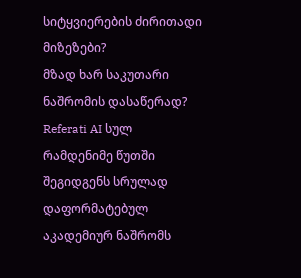სიტყვიერების ძირითადი მიზეზები?
მზად ხარ საკუთარი ნაშრომის დასაწერად?
Referati AI სულ რამდენიმე წუთში შეგიდგენს სრულად დაფორმატებულ აკადემიურ ნაშრომს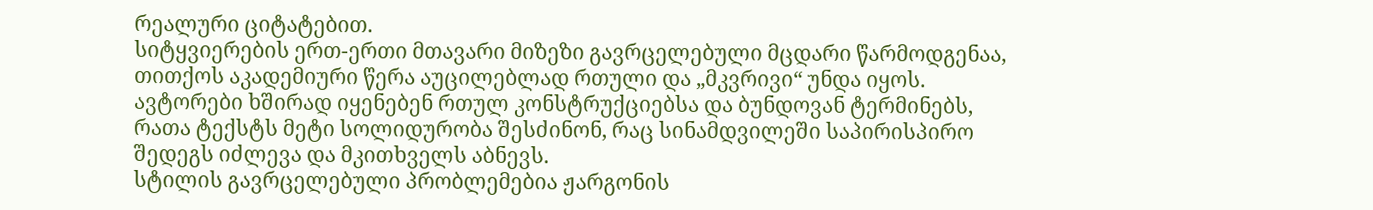რეალური ციტატებით.
სიტყვიერების ერთ-ერთი მთავარი მიზეზი გავრცელებული მცდარი წარმოდგენაა, თითქოს აკადემიური წერა აუცილებლად რთული და „მკვრივი“ უნდა იყოს. ავტორები ხშირად იყენებენ რთულ კონსტრუქციებსა და ბუნდოვან ტერმინებს, რათა ტექსტს მეტი სოლიდურობა შესძინონ, რაც სინამდვილეში საპირისპირო შედეგს იძლევა და მკითხველს აბნევს.
სტილის გავრცელებული პრობლემებია ჟარგონის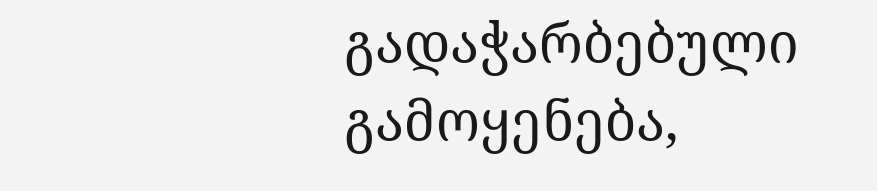გადაჭარბებული გამოყენება,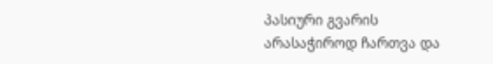პასიური გვარის არასაჭიროდ ჩართვა და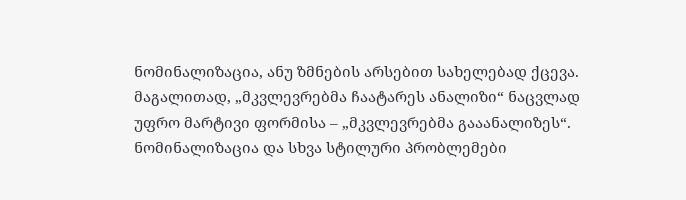ნომინალიზაცია, ანუ ზმნების არსებით სახელებად ქცევა. მაგალითად, „მკვლევრებმა ჩაატარეს ანალიზი“ ნაცვლად უფრო მარტივი ფორმისა – „მკვლევრებმა გააანალიზეს“. ნომინალიზაცია და სხვა სტილური პრობლემები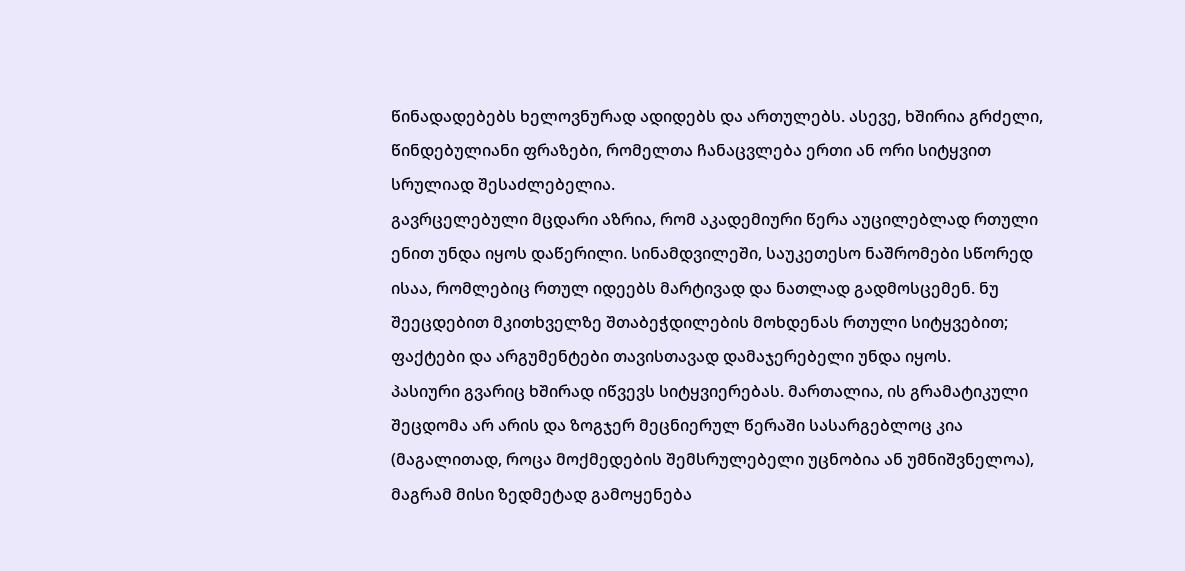წინადადებებს ხელოვნურად ადიდებს და ართულებს. ასევე, ხშირია გრძელი, წინდებულიანი ფრაზები, რომელთა ჩანაცვლება ერთი ან ორი სიტყვით სრულიად შესაძლებელია.
გავრცელებული მცდარი აზრია, რომ აკადემიური წერა აუცილებლად რთული ენით უნდა იყოს დაწერილი. სინამდვილეში, საუკეთესო ნაშრომები სწორედ ისაა, რომლებიც რთულ იდეებს მარტივად და ნათლად გადმოსცემენ. ნუ შეეცდებით მკითხველზე შთაბეჭდილების მოხდენას რთული სიტყვებით; ფაქტები და არგუმენტები თავისთავად დამაჯერებელი უნდა იყოს.
პასიური გვარიც ხშირად იწვევს სიტყვიერებას. მართალია, ის გრამატიკული შეცდომა არ არის და ზოგჯერ მეცნიერულ წერაში სასარგებლოც კია (მაგალითად, როცა მოქმედების შემსრულებელი უცნობია ან უმნიშვნელოა), მაგრამ მისი ზედმეტად გამოყენება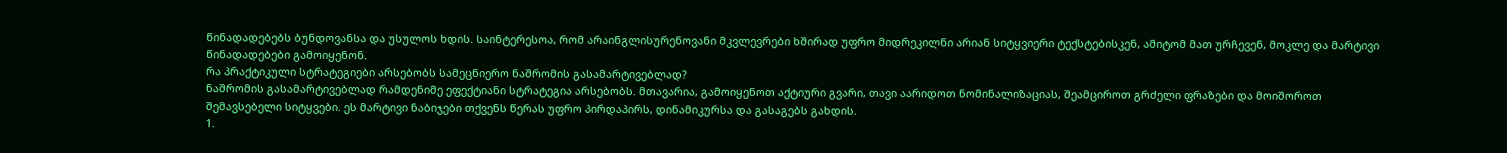წინადადებებს ბუნდოვანსა და უსულოს ხდის. საინტერესოა, რომ არაინგლისურენოვანი მკვლევრები ხშირად უფრო მიდრეკილნი არიან სიტყვიერი ტექსტებისკენ, ამიტომ მათ ურჩევენ, მოკლე და მარტივი წინადადებები გამოიყენონ.
რა პრაქტიკული სტრატეგიები არსებობს სამეცნიერო ნაშრომის გასამარტივებლად?
ნაშრომის გასამარტივებლად რამდენიმე ეფექტიანი სტრატეგია არსებობს. მთავარია, გამოიყენოთ აქტიური გვარი, თავი აარიდოთ ნომინალიზაციას, შეამციროთ გრძელი ფრაზები და მოიშოროთ შემავსებელი სიტყვები. ეს მარტივი ნაბიჯები თქვენს წერას უფრო პირდაპირს, დინამიკურსა და გასაგებს გახდის.
1.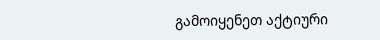გამოიყენეთ აქტიური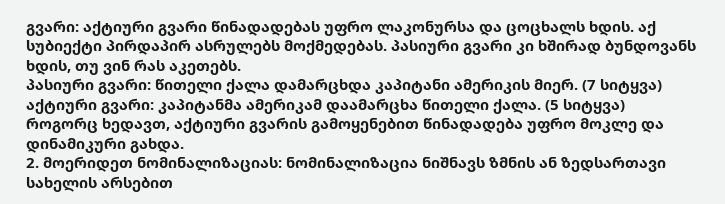გვარი: აქტიური გვარი წინადადებას უფრო ლაკონურსა და ცოცხალს ხდის. აქ სუბიექტი პირდაპირ ასრულებს მოქმედებას. პასიური გვარი კი ხშირად ბუნდოვანს ხდის, თუ ვინ რას აკეთებს.
პასიური გვარი: წითელი ქალა დამარცხდა კაპიტანი ამერიკის მიერ. (7 სიტყვა)
აქტიური გვარი: კაპიტანმა ამერიკამ დაამარცხა წითელი ქალა. (5 სიტყვა)
როგორც ხედავთ, აქტიური გვარის გამოყენებით წინადადება უფრო მოკლე და დინამიკური გახდა.
2. მოერიდეთ ნომინალიზაციას: ნომინალიზაცია ნიშნავს ზმნის ან ზედსართავი სახელის არსებით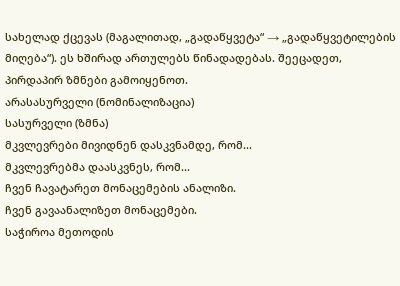სახელად ქცევას (მაგალითად, „გადაწყვეტა“ → „გადაწყვეტილების მიღება“). ეს ხშირად ართულებს წინადადებას. შეეცადეთ, პირდაპირ ზმნები გამოიყენოთ.
არასასურველი (ნომინალიზაცია)
სასურველი (ზმნა)
მკვლევრები მივიდნენ დასკვნამდე, რომ...
მკვლევრებმა დაასკვნეს, რომ...
ჩვენ ჩავატარეთ მონაცემების ანალიზი.
ჩვენ გავაანალიზეთ მონაცემები.
საჭიროა მეთოდის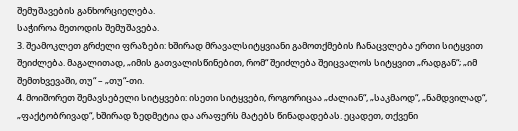შემუშავების განხორციელება.
საჭიროა მეთოდის შემუშავება.
3. შეამოკლეთ გრძელი ფრაზები: ხშირად მრავალსიტყვიანი გამოთქმების ჩანაცვლება ერთი სიტყვით შეიძლება. მაგალითად, „იმის გათვალისწინებით, რომ“ შეიძლება შეიცვალოს სიტყვით „რადგან“; „იმ შემთხვევაში, თუ“ – „თუ“-თი.
4. მოიშორეთ შემავსებელი სიტყვები: ისეთი სიტყვები, როგორიცაა „ძალიან“, „საკმაოდ“, „ნამდვილად“, „ფაქტობრივად“, ხშირად ზედმეტია და არაფერს მატებს წინადადებას. ეცადეთ, თქვენი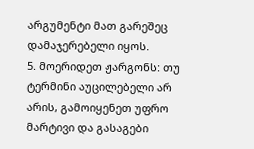არგუმენტი მათ გარეშეც დამაჯერებელი იყოს.
5. მოერიდეთ ჟარგონს: თუ ტერმინი აუცილებელი არ არის, გამოიყენეთ უფრო მარტივი და გასაგები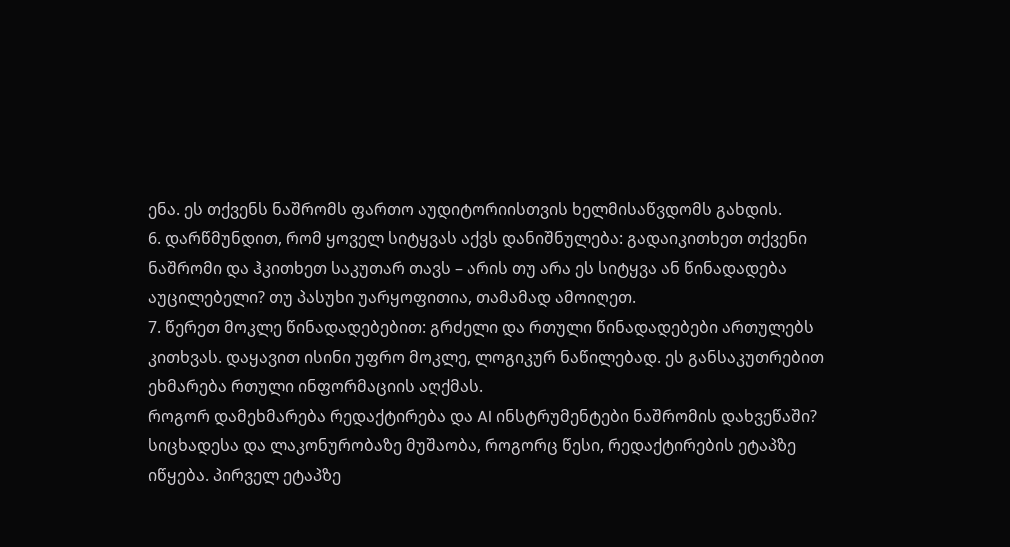ენა. ეს თქვენს ნაშრომს ფართო აუდიტორიისთვის ხელმისაწვდომს გახდის.
6. დარწმუნდით, რომ ყოველ სიტყვას აქვს დანიშნულება: გადაიკითხეთ თქვენი ნაშრომი და ჰკითხეთ საკუთარ თავს – არის თუ არა ეს სიტყვა ან წინადადება აუცილებელი? თუ პასუხი უარყოფითია, თამამად ამოიღეთ.
7. წერეთ მოკლე წინადადებებით: გრძელი და რთული წინადადებები ართულებს კითხვას. დაყავით ისინი უფრო მოკლე, ლოგიკურ ნაწილებად. ეს განსაკუთრებით ეხმარება რთული ინფორმაციის აღქმას.
როგორ დამეხმარება რედაქტირება და AI ინსტრუმენტები ნაშრომის დახვეწაში?
სიცხადესა და ლაკონურობაზე მუშაობა, როგორც წესი, რედაქტირების ეტაპზე იწყება. პირველ ეტაპზე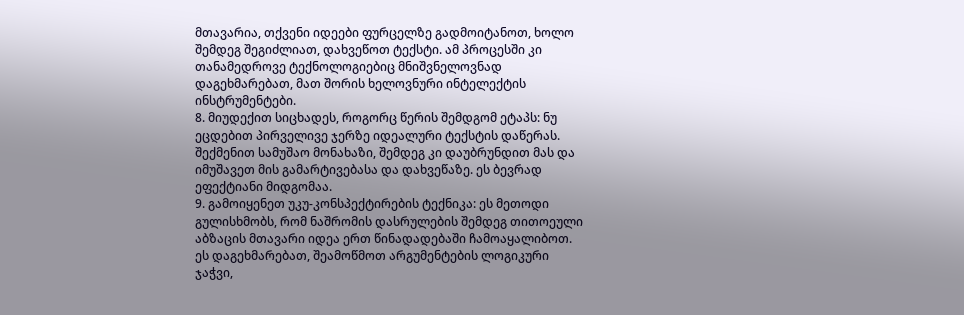მთავარია, თქვენი იდეები ფურცელზე გადმოიტანოთ, ხოლო შემდეგ შეგიძლიათ, დახვეწოთ ტექსტი. ამ პროცესში კი თანამედროვე ტექნოლოგიებიც მნიშვნელოვნად დაგეხმარებათ, მათ შორის ხელოვნური ინტელექტის ინსტრუმენტები.
8. მიუდექით სიცხადეს, როგორც წერის შემდგომ ეტაპს: ნუ ეცდებით პირველივე ჯერზე იდეალური ტექსტის დაწერას. შექმენით სამუშაო მონახაზი, შემდეგ კი დაუბრუნდით მას და იმუშავეთ მის გამარტივებასა და დახვეწაზე. ეს ბევრად ეფექტიანი მიდგომაა.
9. გამოიყენეთ უკუ-კონსპექტირების ტექნიკა: ეს მეთოდი გულისხმობს, რომ ნაშრომის დასრულების შემდეგ თითოეული აბზაცის მთავარი იდეა ერთ წინადადებაში ჩამოაყალიბოთ. ეს დაგეხმარებათ, შეამოწმოთ არგუმენტების ლოგიკური ჯაჭვი,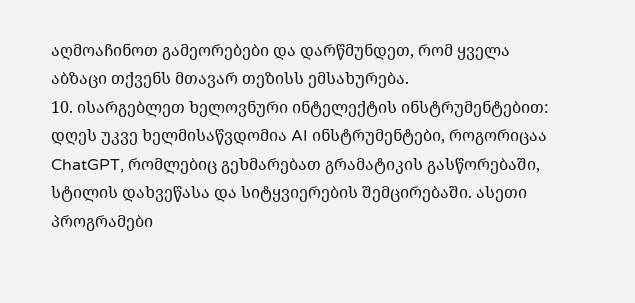აღმოაჩინოთ გამეორებები და დარწმუნდეთ, რომ ყველა აბზაცი თქვენს მთავარ თეზისს ემსახურება.
10. ისარგებლეთ ხელოვნური ინტელექტის ინსტრუმენტებით: დღეს უკვე ხელმისაწვდომია AI ინსტრუმენტები, როგორიცაა ChatGPT, რომლებიც გეხმარებათ გრამატიკის გასწორებაში, სტილის დახვეწასა და სიტყვიერების შემცირებაში. ასეთი პროგრამები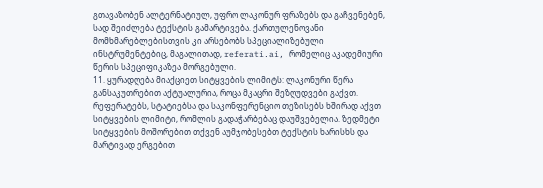გთავაზობენ ალტერნატიულ, უფრო ლაკონურ ფრაზებს და გაჩვენებენ, სად შეიძლება ტექსტის გამარტივება. ქართულენოვანი მომხმარებლებისთვის კი არსებობს სპეციალიზებული ინსტრუმენტებიც, მაგალითად, referati.ai, რომელიც აკადემიური წერის სპეციფიკაზეა მორგებული.
11. ყურადღება მიაქციეთ სიტყვების ლიმიტს: ლაკონური წერა განსაკუთრებით აქტუალურია, როცა მკაცრი შეზღუდვები გაქვთ. რეფერატებს, სტატიებსა და საკონფერენციო თეზისებს ხშირად აქვთ სიტყვების ლიმიტი, რომლის გადაჭარბებაც დაუშვებელია. ზედმეტი სიტყვების მოშორებით თქვენ აუმჯობესებთ ტექსტის ხარისხს და მარტივად ერგებით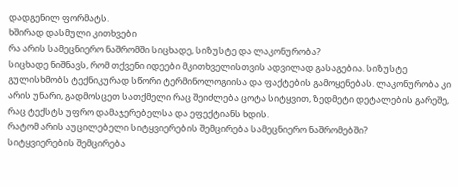დადგენილ ფორმატს.
ხშირად დასმული კითხვები
რა არის სამეცნიერო ნაშრომში სიცხადე, სიზუსტე და ლაკონურობა?
სიცხადე ნიშნავს, რომ თქვენი იდეები მკითხველისთვის ადვილად გასაგებია. სიზუსტე გულისხმობს ტექნიკურად სწორი ტერმინოლოგიისა და ფაქტების გამოყენებას. ლაკონურობა კი არის უნარი, გადმოსცეთ სათქმელი რაც შეიძლება ცოტა სიტყვით, ზედმეტი დეტალების გარეშე, რაც ტექსტს უფრო დამაჯერებელსა და ეფექტიანს ხდის.
რატომ არის აუცილებელი სიტყვიერების შემცირება სამეცნიერო ნაშრომებში?
სიტყვიერების შემცირება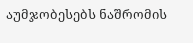აუმჯობესებს ნაშრომის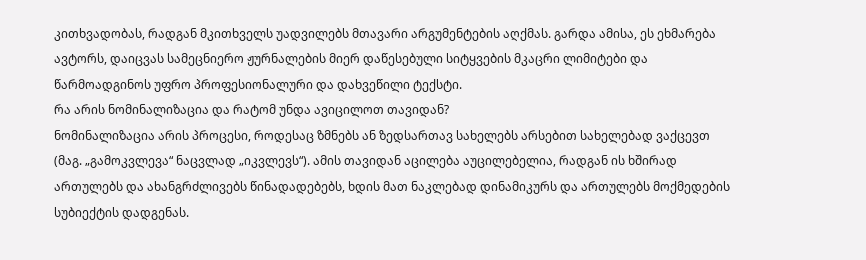კითხვადობას, რადგან მკითხველს უადვილებს მთავარი არგუმენტების აღქმას. გარდა ამისა, ეს ეხმარება ავტორს, დაიცვას სამეცნიერო ჟურნალების მიერ დაწესებული სიტყვების მკაცრი ლიმიტები და წარმოადგინოს უფრო პროფესიონალური და დახვეწილი ტექსტი.
რა არის ნომინალიზაცია და რატომ უნდა ავიცილოთ თავიდან?
ნომინალიზაცია არის პროცესი, როდესაც ზმნებს ან ზედსართავ სახელებს არსებით სახელებად ვაქცევთ (მაგ. „გამოკვლევა“ ნაცვლად „იკვლევს“). ამის თავიდან აცილება აუცილებელია, რადგან ის ხშირად ართულებს და ახანგრძლივებს წინადადებებს, ხდის მათ ნაკლებად დინამიკურს და ართულებს მოქმედების სუბიექტის დადგენას.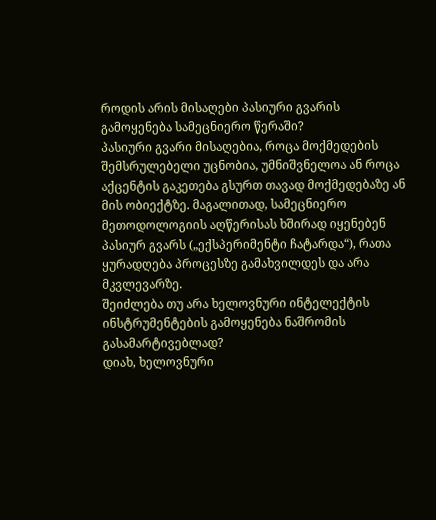როდის არის მისაღები პასიური გვარის გამოყენება სამეცნიერო წერაში?
პასიური გვარი მისაღებია, როცა მოქმედების შემსრულებელი უცნობია, უმნიშვნელოა ან როცა აქცენტის გაკეთება გსურთ თავად მოქმედებაზე ან მის ობიექტზე. მაგალითად, სამეცნიერო მეთოდოლოგიის აღწერისას ხშირად იყენებენ პასიურ გვარს („ექსპერიმენტი ჩატარდა“), რათა ყურადღება პროცესზე გამახვილდეს და არა მკვლევარზე.
შეიძლება თუ არა ხელოვნური ინტელექტის ინსტრუმენტების გამოყენება ნაშრომის გასამარტივებლად?
დიახ, ხელოვნური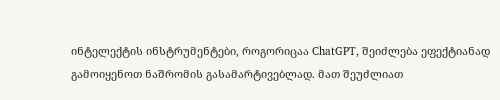ინტელექტის ინსტრუმენტები, როგორიცაა ChatGPT, შეიძლება ეფექტიანად გამოიყენოთ ნაშრომის გასამარტივებლად. მათ შეუძლიათ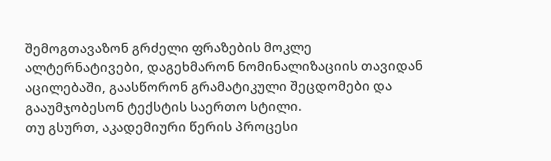შემოგთავაზონ გრძელი ფრაზების მოკლე ალტერნატივები, დაგეხმარონ ნომინალიზაციის თავიდან აცილებაში, გაასწორონ გრამატიკული შეცდომები და გააუმჯობესონ ტექსტის საერთო სტილი.
თუ გსურთ, აკადემიური წერის პროცესი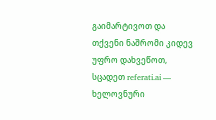გაიმარტივოთ და თქვენი ნაშრომი კიდევ უფრო დახვეწოთ, სცადეთ referati.ai — ხელოვნური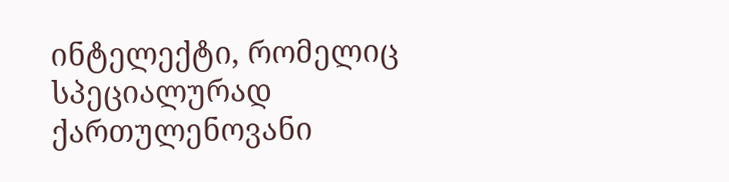ინტელექტი, რომელიც სპეციალურად ქართულენოვანი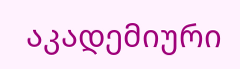აკადემიური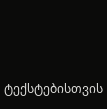ტექსტებისთვის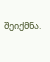შეიქმნა.